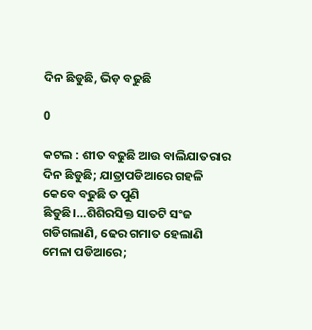ଦିନ ଛିଡୁଛି, ଭିଡ଼ ବଢୁଛି

0

କଟଲ : ଶୀତ ବଢୁଛି ଆଉ ବାଲିଯାତରାର ଦିନ ଛିଡୁଛି; ଯାତ୍ରାପଡିଆରେ ଗହଳି କେବେ ବଢୁଛି ତ ପୁଣି ଛିଡୁଛି।…ଶିଶିରସିକ୍ତ ସାତଟି ସଂଜ ଗଡିଗଲାଣି, ଢେର ଗମାତ ହେଲାଣି ମେଳା ପଡିଆରେ;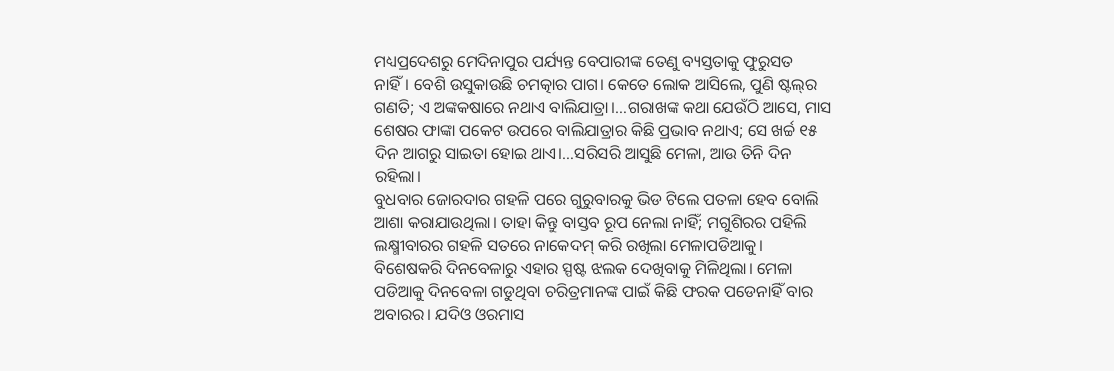ମଧ୍ୟପ୍ରଦେଶରୁ ମେଦିନାପୁର ପର୍ଯ୍ୟନ୍ତ ବେପାରୀଙ୍କ ତେଣୁ ବ୍ୟସ୍ତତାକୁ ଫୁରୁସତ ନାହିଁ। ବେଶି ଉସୁକାଉଛି ଚମତ୍କାର ପାଗ। କେତେ ଲୋକ ଆସିଲେ, ପୁଣି ଷ୍ଟଲ୍‍ର ଗଣତି; ଏ ଅଙ୍କକଷାରେ ନଥାଏ ବାଲିଯାତ୍ରା।…ଗରାଖଙ୍କ କଥା ଯେଉଁଠି ଆସେ, ମାସ ଶେଷର ଫାଙ୍କା ପକେଟ ଉପରେ ବାଲିଯାତ୍ରାର କିଛି ପ୍ରଭାବ ନଥାଏ; ସେ ଖର୍ଚ୍ଚ ୧୫ ଦିନ ଆଗରୁ ସାଇତା ହୋଇ ଥାଏ।…ସରିସରି ଆସୁଛି ମେଳା, ଆଉ ତିନି ଦିନ ରହିଲା।
ବୁଧବାର ଜୋରଦାର ଗହଳି ପରେ ଗୁରୁବାରକୁ ଭିଡ ଟିଲେ ପତଳା ହେବ ବୋଲି ଆଶା କରାଯାଉଥିଲା। ତାହା କିନ୍ତୁ ବାସ୍ତବ ରୂପ ନେଲା ନାହିଁ; ମଗୁଶିରର ପହିଲି ଲକ୍ଷ୍ମୀବାରର ଗହଳି ସତରେ ନାକେଦମ୍‍ କରି ରଖିଲା ମେଳାପଡିଆକୁ। ବିଶେଷକରି ଦିନବେଳାରୁ ଏହାର ସ୍ପଷ୍ଟ ଝଲକ ଦେଖିବାକୁ ମିଳିଥିଲା। ମେଳା ପଡିଆକୁ ଦିନବେଳା ଗଡୁଥିବା ଚରିତ୍ରମାନଙ୍କ ପାଇଁ କିଛି ଫରକ ପଡେନାହିଁ ବାର ଅବାରର। ଯଦିଓ ଓରମାସ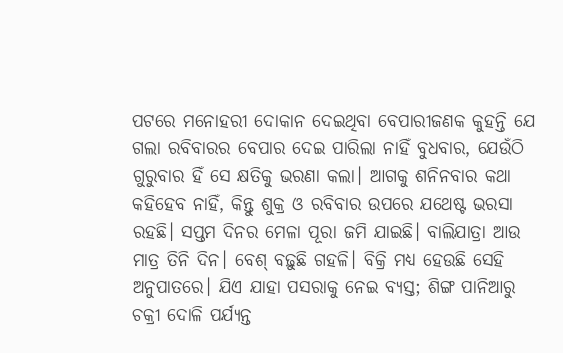ପଟରେ ମନୋହରୀ ଦୋକାନ ଦେଇଥିବା ବେପାରୀଜଣକ କୁହନ୍ତି ଯେ ଗଲା ରବିବାରର ବେପାର ଦେଇ ପାରିଲା ନାହିଁ ବୁଧବାର, ଯେଉଁଠି ଗୁରୁବାର ହିଁ ସେ କ୍ଷତିକୁ ଭରଣା କଲା। ଆଗକୁ ଶନିନବାର କଥା କହିହେବ ନାହିଁ, କିନ୍ତୁ ଶୁକ୍ର ଓ ରବିବାର ଉପରେ ଯଥେଷ୍ଟ ଭରସା ରହଛି। ସପ୍ତମ ଦିନର ମେଳା ପୂରା ଜମି ଯାଇଛି। ବାଲିଯାତ୍ରା ଆଉ ମାତ୍ର ତିନି ଦିନ। ବେଶ୍‍ ବଢ଼ୁଛି ଗହଳି। ବିକ୍ରି ମଧ୍ୟ ହେଉଛି ସେହି ଅନୁପାତରେ। ଯିଏ ଯାହା ପସରାକୁ ନେଇ ବ୍ୟସ୍ତ; ଶିଙ୍ଗ ପାନିଆରୁ ଚକ୍ରୀ ଦୋଳି ପର୍ଯ୍ୟନ୍ତ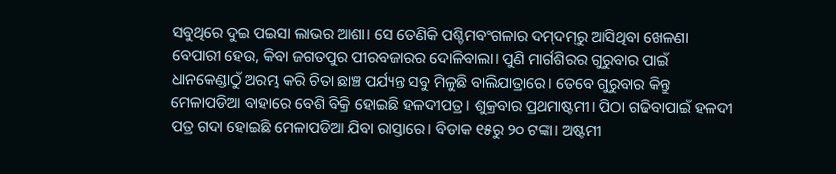ସବୁଥିରେ ଦୁଇ ପଇସା ଲାଭର ଆଶା। ସେ ତେଣିକି ପଶ୍ଚିମବଂଗଳାର ଦମ୍‍ଦମ୍‍ରୁ ଆସିଥିବା ଖେଳଣା ବେପାରୀ ହେଉ, କିବା ଜଗତପୁର ପୀରବଜାରର ଦୋଳିବାଲା। ପୁଣି ମାର୍ଗଶିରର ଗୁରୁବାର ପାଇଁ ଧାନକେଣ୍ଡାଠୁଁ ଅରମ୍ଭ କରି ଚିତା ଛାଞ୍ଚ ପର୍ଯ୍ୟନ୍ତ ସବୁ ମିଳୁଛି ବାଲିଯାତ୍ରାରେ। ତେବେ ଗୁରୁବାର କିନ୍ତୁ ମେଳାପଡିଆ ବାହାରେ ବେଶି ବିକ୍ରି ହୋଇଛି ହଳଦୀପତ୍ର। ଶୁକ୍ରବାର ପ୍ରଥମାଷ୍ଟମୀ। ପିଠା ଗଢିବାପାଇଁ ହଳଦୀ ପତ୍ର ଗଦା ହୋଇଛି ମେଳାପଡିଆ ଯିବା ରାସ୍ତାରେ। ବିଡାକ ୧୫ରୁ ୨୦ ଟଙ୍କା। ଅଷ୍ଟମୀ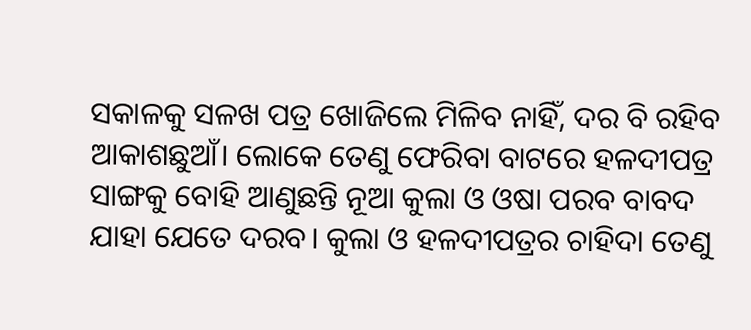ସକାଳକୁ ସଳଖ ପତ୍ର ଖୋଜିଲେ ମିଳିବ ନାହିଁ, ଦର ବି ରହିବ ଆକାଶଛୁଆଁ। ଲୋକେ ତେଣୁ ଫେରିବା ବାଟରେ ହଳଦୀପତ୍ର ସାଙ୍ଗକୁ ବୋହି ଆଣୁଛନ୍ତି ନୂଆ କୁଲା ଓ ଓଷା ପରବ ବାବଦ ଯାହା ଯେତେ ଦରବ। କୁଲା ଓ ହଳଦୀପତ୍ରର ଚାହିଦା ତେଣୁ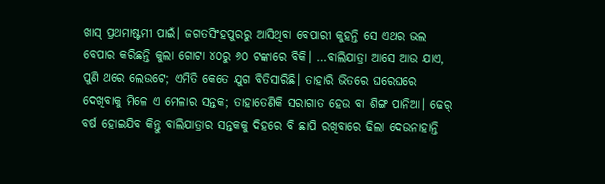ଖାସ୍‍ ପ୍ରଥମାଷ୍ଟମୀ ପାଇଁ। ଜଗତସିଂହପୁରରୁ ଆସିଥିବା ବେପାରୀ କୁହନ୍ତି ସେ ଏଥର ଭଲ ବେପାର କରିଛନ୍ତି କୁଲା ଗୋଟା ୪୦ରୁ ୬୦ ଟଙ୍କାରେ ବିକି। …ବାଲିଯାତ୍ରା ଆସେ ଆଉ ଯାଏ, ପୁଣି ଥରେ ଲେଉଟେ; ଏମିତି କେତେ ଯୁଗ ବିତିସାରିଛି। ତାହାରି ଭିତରେ ଘରେଘରେ ଦେଖିବାକୁ ମିଳେ ଏ ମେଳାର ସନ୍ତକ; ତାହାତେଣିକି ସରାଗାତ ହେଉ ବା ଶିଙ୍ଗ ପାନିଆ। ଢେର୍‍ ବର୍ଷ ହୋଇଯିବ କିନ୍ତୁ ବାଲିଯାତ୍ରାର ସନ୍ତକକୁ ଦିହରେ ବି ଛାପି ରଖିବାରେ ଢିଲା ଦେଉନାହାନ୍ତି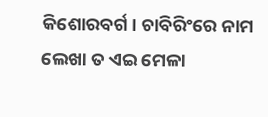କିଶୋରବର୍ଗ। ଚାବିରିଂରେ ନାମ ଲେଖା ତ ଏଇ ମେଳା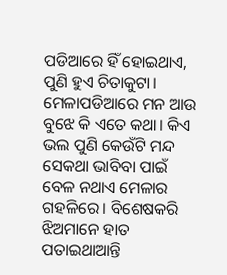ପଡିଆରେ ହିଁ ହୋଇଥାଏ, ପୁଣି ହୁଏ ଚିତାକୁଟା। ମେଳାପଡିଆରେ ମନ ଆଉ ବୁଝେ କି ଏତେ କଥା। କିଏ ଭଲ ପୁଣି କେଉଁଟି ମନ୍ଦ ସେକଥା ଭାବିବା ପାଇଁ ବେଳ ନଥାଏ ମେଳାର ଗହଳିରେ। ବିଶେଷକରି ଝିଅମାନେ ହାତ ପତାଇଥାଆନ୍ତି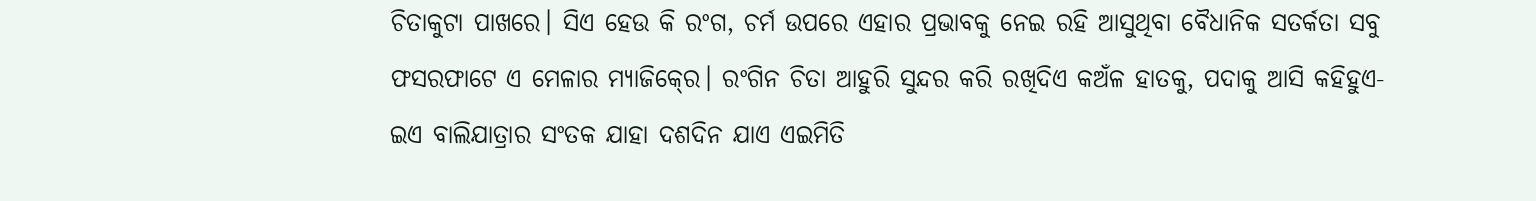ଚିତାକୁଟା ପାଖରେ। ସିଏ ହେଉ କି ରଂଗ, ଚର୍ମ ଉପରେ ଏହାର ପ୍ରଭାବକୁ ନେଇ ରହି ଆସୁଥିବା ବୈଧାନିକ ସତର୍କତା ସବୁ ଫସରଫାଟେ ଏ ମେଳାର ମ୍ୟାଜିକ୍‍ରେ। ରଂଗିନ ଚିତା ଆହୁରି ସୁନ୍ଦର କରି ରଖିଦିଏ କଅଁଳ ହାତକୁ, ପଦାକୁ ଆସି କହିହୁଏ- ଇଏ ବାଲିଯାତ୍ରାର ସଂତକ ଯାହା ଦଶଦିନ ଯାଏ ଏଇମିତି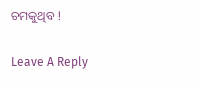ଚମକୁଥିବ !

Leave A Reply